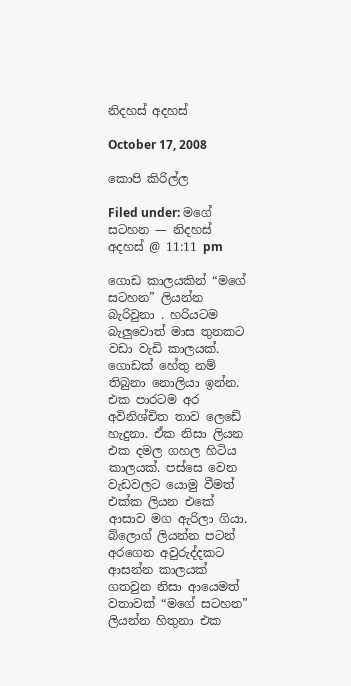නිදහස් අදහස්

October 17, 2008

කොපි කිරිල්ල

Filed under: මගේ සටහන — නිදහස් අදහස් @ 11:11 pm

ගොඩ කාලයකින් “මගේ සටහන” ලියන්න බැරිවුනා . හරියටම බැලුවොත් මාස තුනකට වඩා වැඩි කාලයක්. ගොඩක් හේතු නම් තිබුනා නොලියා ඉන්න. එක පාරටම අර අවිනිශ්චිත තාව ලෙඩේ හැදුනා. ඒක නිසා ලියන එක දමල ගහල හිටිය කාලයක්. පස්සෙ වෙන වැඩවලට යොමු වීමත් එක්ක ලියන එකේ ආසාව මග ඇරිලා ගියා. බ්ලොග් ලියන්න පටන් අරගෙන අවුරුද්දකට ආසන්න කාලයක් ගතවුන නිසා ආයෙමත් වතාවක් “මගේ සටහන” ලියන්න හිතුනා එක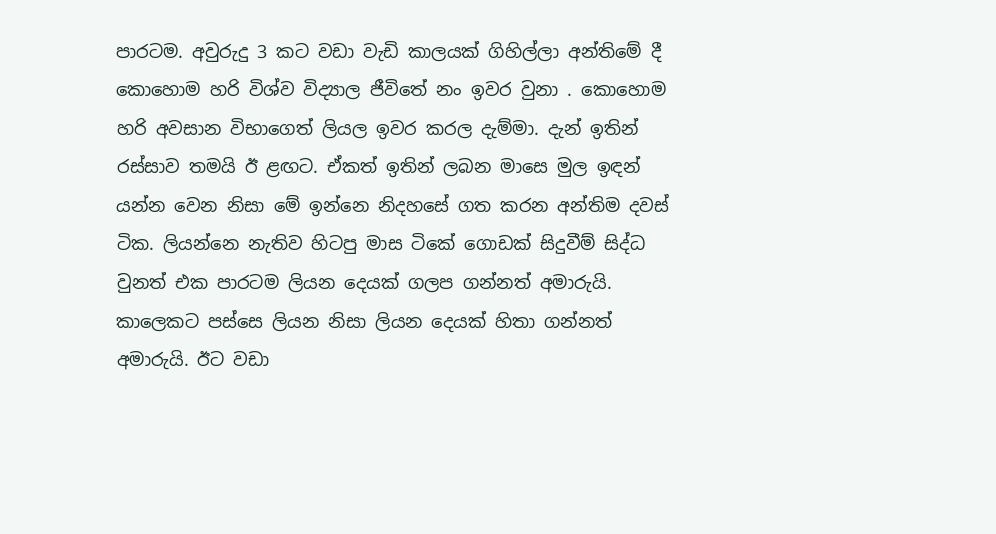පාරටම. අවුරුදු 3 කට වඩා වැඩි කාලයක් ගිහිල්ලා අන්තිමේ දී කොහොම හරි විශ්ව විද්‍යාල ජීවිතේ නං ඉවර වුනා . කොහොම හරි අවසාන විභාගෙත් ලියල ඉවර කරල දැම්මා. දැන් ඉතින් රස්සාව තමයි ඊ ළඟට. ඒකත් ඉතින් ලබන මාසෙ මුල ඉඳන් යන්න වෙන නිසා මේ ඉන්නෙ නිදහසේ ගත කරන අන්තිම දවස් ටික. ලියන්නෙ නැතිව හිටපු මාස ටිකේ ගොඩක් සිදුවීම් සිද්ධ වුනත් එක පාරටම ලියන දෙයක් ගලප ගන්නත් අමාරුයි. කාලෙකට පස්සෙ ලියන නිසා ලියන දෙයක් හිතා ගන්නත් අමාරුයි. ඊට වඩා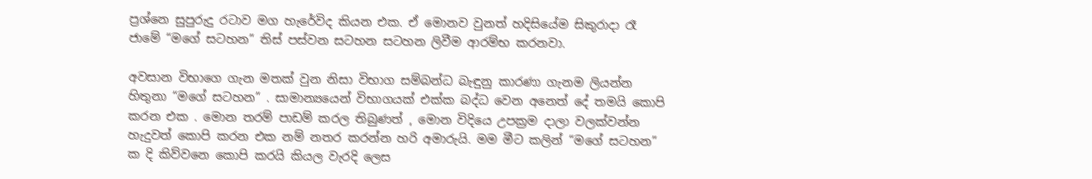ප්‍රශ්නෙ සුපුරුදු රටාව මග හැරේවිද කියන එක. ඒ මොනව වුනත් හදිසියේම සිකුරාදා රෑ ජාමේ “මගේ සටහන” තිස් පස්වන සටහන සටහන ලිවීම ආරම්භ කරනවා.

අවසාන විභාගෙ ගැන මතක් වුන නිසා විභාග සම්බන්ධ බැඳුනු කාරණා ගැනම ලියන්න හිතුනා “මගේ සටහන” . සාමාන්‍යයෙන් විභාගයක් එක්ක බද්ධ වෙන අනෙත් දේ තමයි කොපි කරන එක . මොන තරම් පාඩම් කරල තිබුණත් , මොන විදියෙ උපක්‍රම දාලා වලක්වන්න හැදුවත් කොපි කරන එක නම් නතර කරන්න හරි අමාරුයි. මම මීට කලින් “මගේ සටහන” ක දි කිව්වනෙ කොපි කරයි කියල වැරදි ලෙස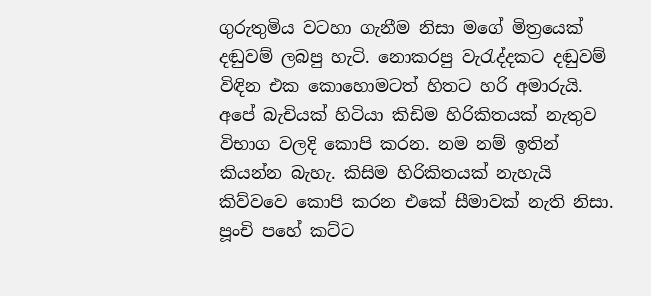ගුරුතුමිය වටහා ගැනීම නිසා මගේ මිත්‍රයෙක් දඬුවම් ලබපු හැටි. නොකරපු වැරැද්දකට දඬුවම් විඳින එක කොහොමටත් හිතට හරි අමාරුයි. අපේ බැචියක් හිටියා කිඩිම හිරිකිතයක් නැතුව විභාග වලදි කොපි කරන. නම නම් ඉතින් කියන්න බැහැ. කිසිම හිරිකිතයක් නැහැයි කිව්වවෙ කොපි කරන එකේ සීමාවක් නැති නිසා. පූංචි පහේ කට්ට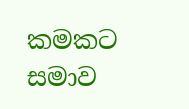කමකට සමාව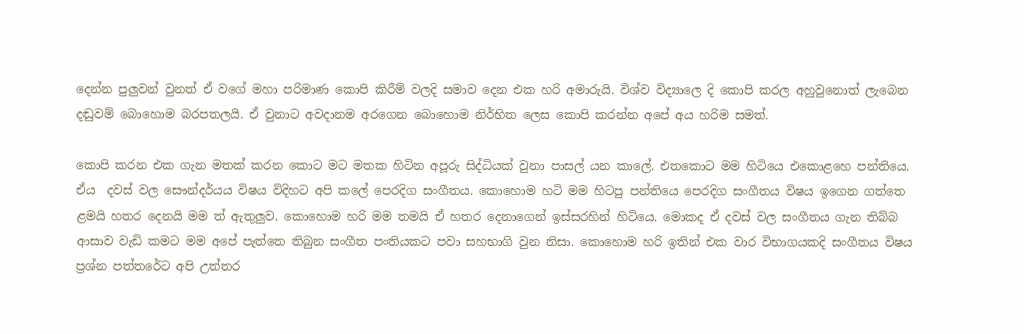දෙන්න පුලුවන් වුනත් ඒ වගේ මහා පරිමාණ කොපි කිරීම් වලදි සමාව දෙන එක හරි අමාරුයි. විශ්ව විද්‍යාලෙ දි කොපි කරල අහුවුනොත් ලැබෙන දඬුවම් බොහොම බරපතලයි. ඒ වුනාට අවදානම අරගෙන බොහොම නිර්භිත ලෙස කොපි කරන්න අපේ අය හරිම සමත්.

කොපි කරන එක ගැන මතක් කරන කොට මට මතක හිටින අපූරු සිද්ධියක් වුනා පාසල් යන කාලේ. එතකොට මම හිටියෙ එකොළහෙ පන්තියෙ. ඒය  දවස් වල සෞන්දර්යය විෂය විදිහට අපි කලේ පෙරදිග සංගීතය. කොහොම හටි මම හිටපු පන්තියෙ පෙරදිග සංගීතය විෂය ඉගෙන ගත්තෙ ළමයි හතර දෙනයි මම ත් ඇතුලුව. කොහොම හරි මම තමයි ඒ හතර දෙනාගෙන් ඉස්සරහින් හිටියෙ. මොකද ඒ දවස් වල සංගීතය ගැන තිබ්බ ආසාව වැඩි කමට මම අපේ පැත්තෙ තිබුන සංගීත පංතියකට පවා සහභාගි වුන නිසා. කොහොම හරි ඉතින් එක වාර විභාගයකදි සංගීතය විෂය ප්‍රශ්න පත්තරේට අපි උත්තර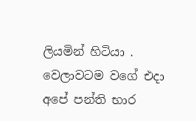ලියමින් හිටියා . වෙලාවටම වගේ එදා අපේ පන්ති භාර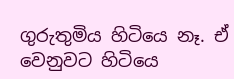ගුරුතුමිය හිටියෙ නෑ. ඒ වෙනුවට හිටියෙ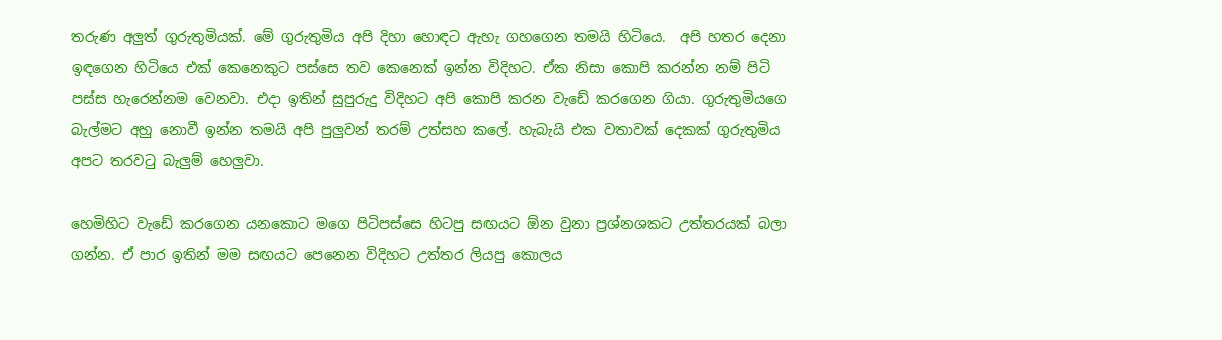තරුණ අලුත් ගුරුතුමියක්. මේ ගුරුතුමිය අපි දිහා හොඳට ඇහැ ගහගෙන තමයි හිටියෙ.  අපි හතර දෙනා ඉඳගෙන හිටියෙ එක් කෙනෙකුට පස්සෙ තව කෙනෙක් ඉන්න විදිහට. ඒක නිසා කොපි කරන්න නම් පිටි පස්ස හැරෙන්නම වෙනවා. එදා ඉතින් සුපුරුදු විදිහට අපි කොපි කරන වැඩේ කරගෙන ගියා. ගුරුතුමියගෙ බැල්මට අහු නොවී ඉන්න තමයි අපි පුලුවන් තරම් උත්සහ කලේ. හැබැයි එක වතාවක් දෙකක් ගුරුතුමිය අපට තරවටු බැලුම් හෙලුවා.

හෙමිහිට වැඩේ කරගෙන යනකොට මගෙ පිටිපස්සෙ හිටපු සඟයට ඕන වුනා ප්‍රශ්නශකට උත්තරයක් බලා ගන්න. ඒ පාර ඉතින් මම සඟයට පෙනෙන විදිහට උත්තර ලියපු කොලය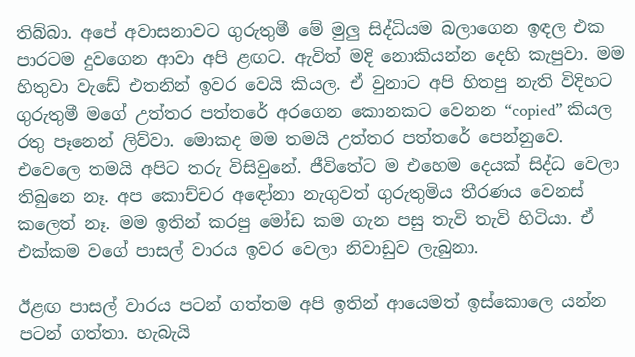තිබ්බා. අපේ අවාසනාවට ගුරුතුමී මේ මුලු සිද්ධියම බලාගෙන ඉඳල එක පාරටම දුවගෙන ආවා අපි ළඟට. ඇවිත් මදි නොකියන්න දෙහි කැපුවා. මම හිතුවා වැඩේ එතනින් ඉවර වෙයි කියල. ඒ වුනාට අපි හිතපු නැති විදිහට ගුරුතුමී මගේ උත්තර පත්තරේ අරගෙන කොනකට වෙනන “copied” කියල රතු පෑනෙන් ලිව්වා. මොකද මම තමයි උත්තර පත්තරේ පෙන්නුවෙ. එවෙලෙ තමයි අපිට තරු විසිවුනේ. ජීවිතේට ම එහෙම දෙයක් සිද්ධ වෙලා තිබුනෙ නෑ. අප කොච්චර අඳෝනා නැගුවත් ගුරුතුමිය තීරණය වෙනස් කලෙත් නෑ. මම ඉතින් කරපු මෝඩ කම ගැන පසු තැවි තැවි හිටියා. ඒ එක්කම වගේ පාසල් වාරය ඉවර වෙලා නිවාඩුව ලැබුනා.

ඊළඟ පාසල් වාරය පටන් ගත්තම අපි ඉතින් ආයෙමත් ඉස්කොලෙ යන්න පටන් ගත්තා. හැබැයි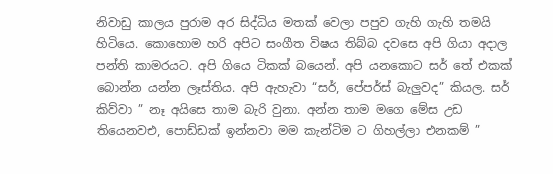නිවාඩු කාලය පුරාම අර සිද්ධිය මතක් වෙලා පපුව ගැහි ගැහි තමයි හිටියෙ. කොහොම හරි අපිට සංගීත විෂය තිබ්බ දවසෙ අපි ගියා අදාල පන්ති කාමරයට. අපි ගියෙ ටිකක් බයෙන්. අපි යනකොට සර් තේ එකක් බොන්න යන්න ලෑස්තිය. අපි ඇහැවා “සර්, පේපර්ස් බැලුවද” කියල. සර් කිව්වා ” නෑ අයිසෙ තාම බැරි වුනා. අන්න තාම මගෙ මේස උඩ තියෙනවඑ, පොඩ්ඩක් ඉන්නවා මම කැන්ටිම ට ගිහල්ලා එනකම් ”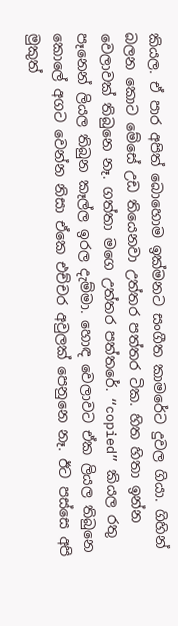කියල. ඒ පාර අපිත් බොහොම ඉක්මනට සංගීත කාමරේට දුවල ගියා. ගිහින් බලන කොට මේසේ උඩ තියෙනවා උත්තර පත්තර ටික. හිත හිතා ඉන්න වෙලාවක් තිබුනෙ නෑ. ගත්තා මගෙ උත්තර පත්තරේ. “copied” කියල රතු පෑනෙන් ලියල තිබුන කෑල්ල ඉරල දැම්මා. හොඳ වෙලාවට ඒක ලියල තිබුනෙ කොලේ අගට වෙන්න නිසා ඒකෙ එච්චර අවුලක් පෙනුනෙ නෑ. ඊට පස්සෙ අපි මුකුත්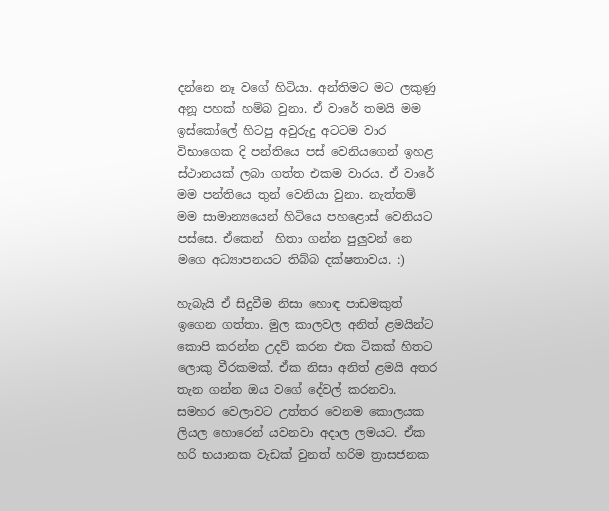දන්නෙ නෑ වගේ හිටියා. අන්තිමට මට ලකුණු අනූ පහක් හම්බ වුනා. ඒ වාරේ තමයි මම ඉස්කෝලේ හිටපු අවුරුදු අටටම වාර විභාගෙක දි පන්තියෙ පස් වෙනියගෙන් ඉහළ ස්ථානයක් ලබා ගත්ත එකම වාරය. ඒ වාරේ මම පන්තියෙ තුන් වෙනියා වුනා. නැත්තම් මම සාමාන්‍යයෙන් හිටියෙ පහළොස් වෙනියට පස්සෙ. ඒකෙන්  හිතා ගන්න පුලුවන් නෙ මගෙ අධ්‍යාපනයට තිබ්බ දක්ෂතාවය. :)

හැබැයි ඒ සිදුවීම නිසා හොඳ පාඩමකුත් ඉගෙන ගත්තා. මුල කාලවල අනිත් ළමයින්ට කොපි කරන්න උදව් කරන එක ටිකක් හිතට ලොකු වීරකමක්. ඒක නිසා අනිත් ළමයි අතර තැන ගන්න ඔය වගේ දේවල් කරනවා. සමහර වෙලාවට උත්තර වෙනම කොලයක ලියල හොරෙන් යවනවා අදාල ලමයට. ඒක හරි භයානක වැඩක් වුනත් හරිම ත්‍රාසජනක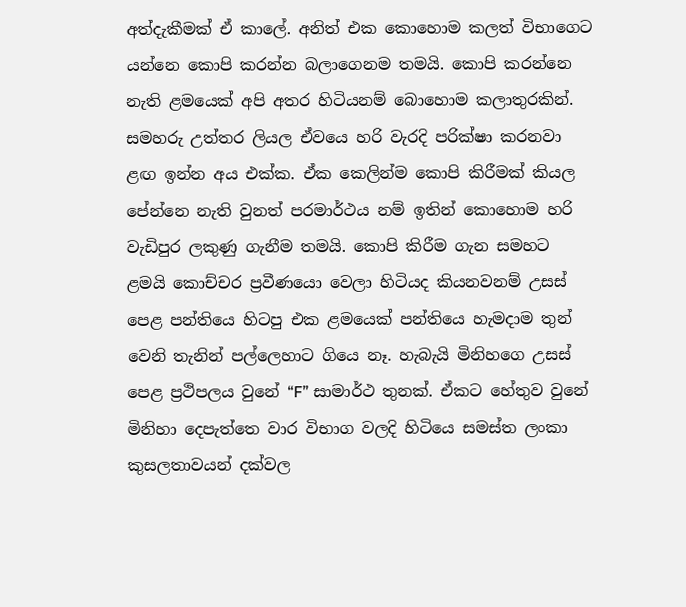අත්දැකීමක් ඒ කාලේ. අනිත් එක කොහොම කලත් විභාගෙට යන්නෙ කොපි කරන්න බලාගෙනම තමයි. කොපි කරන්නෙ නැති ළමයෙක් අපි අතර හිටියනම් බොහොම කලාතුරකින්. සමහරු උත්තර ලියල ඒවයෙ හරි වැරදි පරික්ෂා කරනවා ළඟ ඉන්න අය එක්ක. ඒක කෙලින්ම කොපි කිරීමක් කියල පේන්නෙ නැති වුනත් පරමාර්ථය නම් ඉතින් කොහොම හරි වැඩිපුර ලකුණු ගැනීම තමයි. කොපි කිරීම ගැන සමහට ළමයි කොච්චර ප්‍රවීණයො වෙලා හිටියද කියනවනම් උසස් පෙළ පන්තියෙ හිටපු එක ළමයෙක් පන්තියෙ හැමදාම තුන් වෙනි තැනින් පල්ලෙහාට ගියෙ නෑ. හැබැයි මිනිහගෙ උසස් පෙළ ප්‍රථිපලය වුනේ “F” සාමාර්ථ තුනක්. ඒකට හේතුව වුනේ  මිනිහා දෙපැත්තෙ වාර විභාග වලදි හිටියෙ සමස්ත ලංකා කුසලතාවයන් දක්වල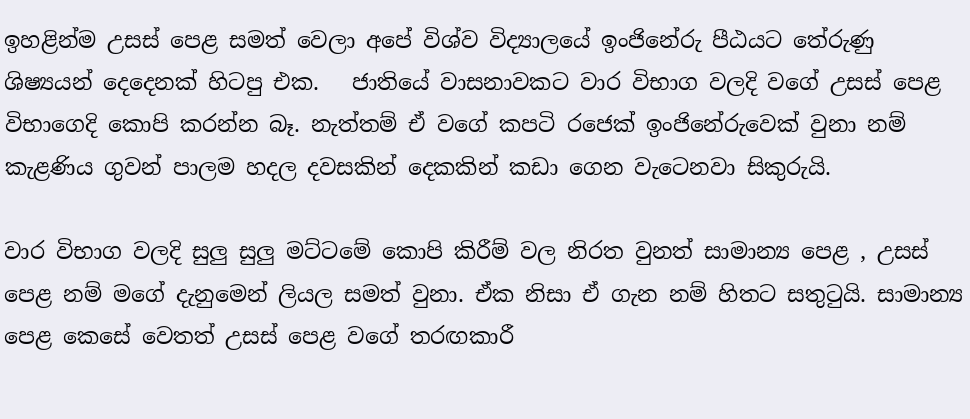ඉහළින්ම උසස් පෙළ සමත් වෙලා අපේ විශ්ව විද්‍යාලයේ ඉංජිනේරු පීඨයට තේරුණු ශිෂ්‍යයන් දෙදෙනක් හිටපු එක.   ජාතියේ වාසනාවකට වාර විභාග වලදි වගේ උසස් පෙළ විභාගෙදි කොපි කරන්න බෑ. නැත්තම් ඒ වගේ කපටි රජෙක් ඉංජිනේරුවෙක් වුනා නම් කැළණිය ගුවන් පාලම හදල දවසකින් දෙකකින් කඩා ගෙන වැටෙනවා සිකුරුයි.

වාර විභාග වලදි සුලු සුලු මට්ටමේ කොපි කිරීම් වල නිරත වුනත් සාමාන්‍ය පෙළ , උසස් පෙළ නම් මගේ දැනුමෙන් ලියල සමත් වුනා. ඒක නිසා ඒ ගැන නම් හිතට සතුටුයි. සාමාන්‍ය පෙළ කෙසේ වෙතත් උසස් පෙළ වගේ තරඟකාරී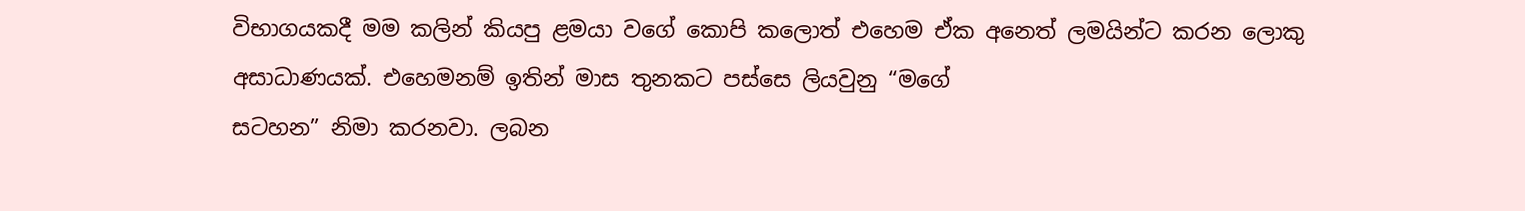විභාගයකදී මම කලින් කියපු ළමයා වගේ කොපි කලොත් එහෙම ඒක අනෙත් ලමයින්ට කරන ලොකු අසාධාණයක්. එහෙමනම් ඉතින් මාස තුනකට පස්සෙ ලියවුනු “මගේ
සටහන” නිමා කරනවා. ලබන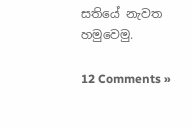සතියේ නැවත හමුවෙමු.

12 Comments »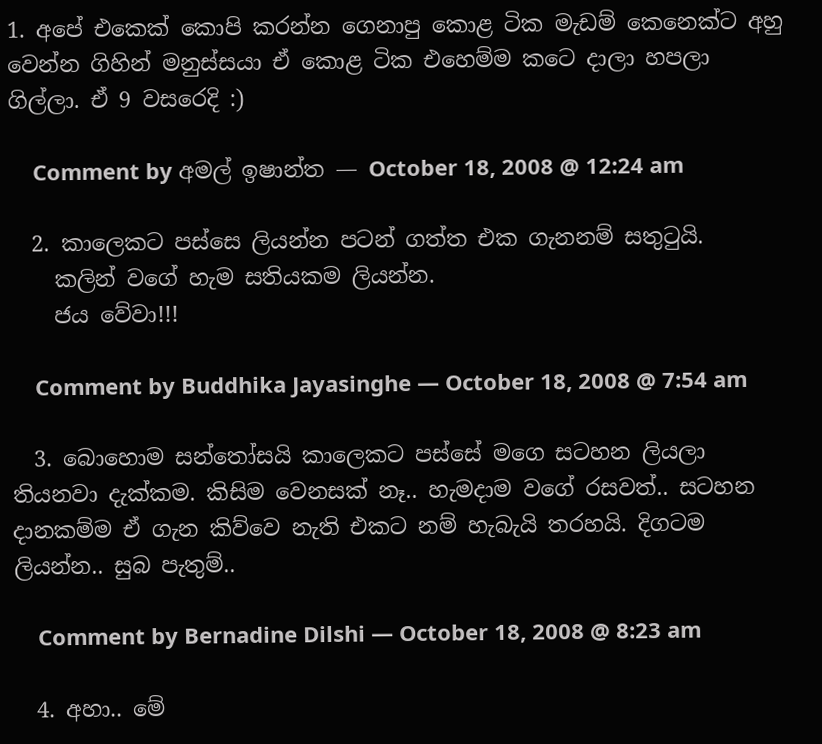1. අපේ එකෙක් කොපි කරන්න ගෙනාපු කොළ ටික මැඩම් කෙනෙක්ට අහු වෙන්න ගිහින් මනුස්සයා ඒ කොළ ටික එහෙම්ම කටෙ දාලා හපලා ගිල්ලා. ඒ 9 වසරෙදි :)

    Comment by අමල් ඉෂාන්ත — October 18, 2008 @ 12:24 am

  2. කාලෙකට පස්සෙ ලියන්න පටන් ගත්ත එක ගැනනම් සතුටුයි.
    කලින් වගේ හැම සතියකම ලියන්න.
    ජය වේවා!!!

    Comment by Buddhika Jayasinghe — October 18, 2008 @ 7:54 am

  3. බොහොම සන්තෝසයි කාලෙකට පස්සේ මගෙ සටහන ලියලා තියනවා දැක්කම. කිසිම වෙනසක් නෑ.. හැමදාම වගේ රසවත්.. සටහන දානකම්ම ඒ ගැන කිව්වෙ නැති එකට නම් හැබැයි තරහයි. දිගටම ලියන්න.. සුබ පැතුම්..

    Comment by Bernadine Dilshi — October 18, 2008 @ 8:23 am

  4. අහා.. මේ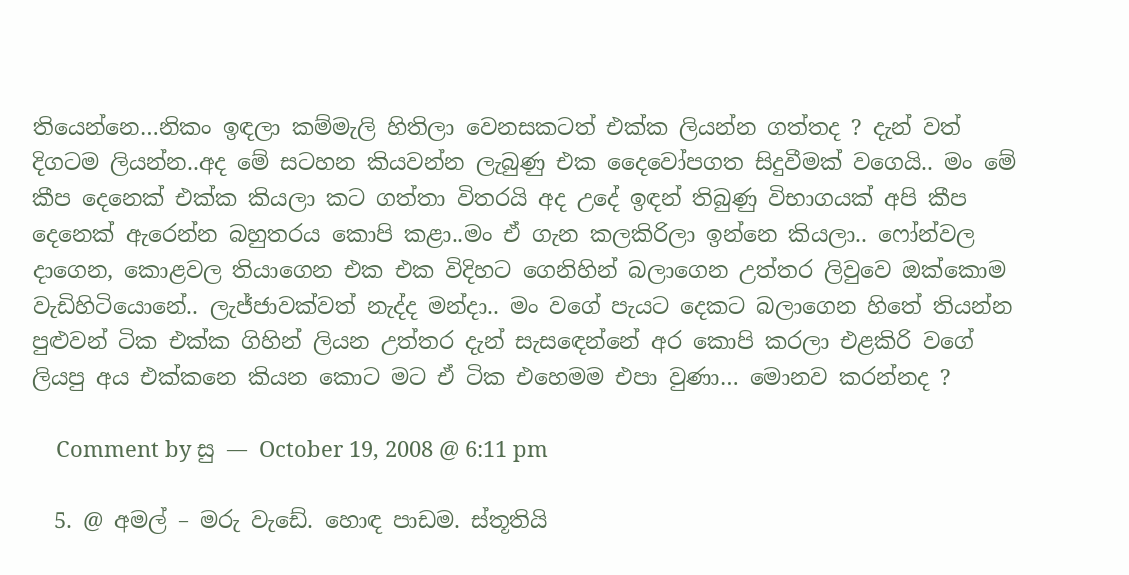තියෙන්නෙ…නිකං ඉඳලා කම්මැලි හිතිලා වෙනසකටත් එක්ක ලියන්න ගත්තද ? දැන් වත් දිගටම ලියන්න..අද මේ සටහන කියවන්න ලැබුණු එක දෛවෝපගත සිදුවීමක් වගෙයි.. මං මේ කීප දෙනෙක් එක්ක කියලා කට ගත්තා විතරයි අද උදේ ඉඳන් තිබුණු විභාගයක් අපි කීප දෙනෙක් ඇරෙන්න බහුතරය කොපි කළා..මං ඒ ගැන කලකිරිලා ඉන්නෙ කියලා.. ෆෝන්වල දාගෙන, කොළවල තියාගෙන එක එක විදිහට ගෙනිහින් බලාගෙන උත්තර ලිවුවෙ ඔක්කොම වැඩිහිටියොනේ.. ලැජ්ජාවක්වත් නැද්ද මන්දා.. මං වගේ පැයට දෙකට ‍බලාගෙන හිතේ තියන්න පුළුවන් ටික එක්ක ගිහින් ලියන ‍උත්තර දැන් සැසඳෙන්නේ අර කොපි කරලා එළකිරි වගේ ලියපු අය එක්කනෙ කියන කොට මට ඒ ටික එහෙමම එපා වුණා… මොනව කරන්නද ?

    Comment by සු — October 19, 2008 @ 6:11 pm

  5. @ අමල් – මරු වැඩේ. හොඳ පාඩම. ස්තූතියි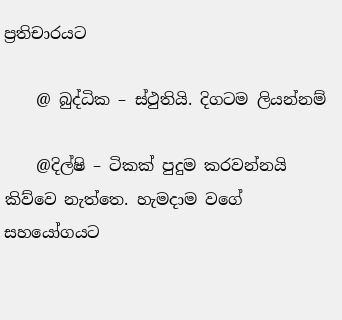ප්‍රතිචාරයට

    @ බුද්ධික – ස්ථුතියි. දිගටම ලියන්නම්

    @දිල්ෂි – ටිකක් පුදුම කරවන්නයි කිව්වෙ නැත්තෙ. හැමදාම වගේ සහයෝගයට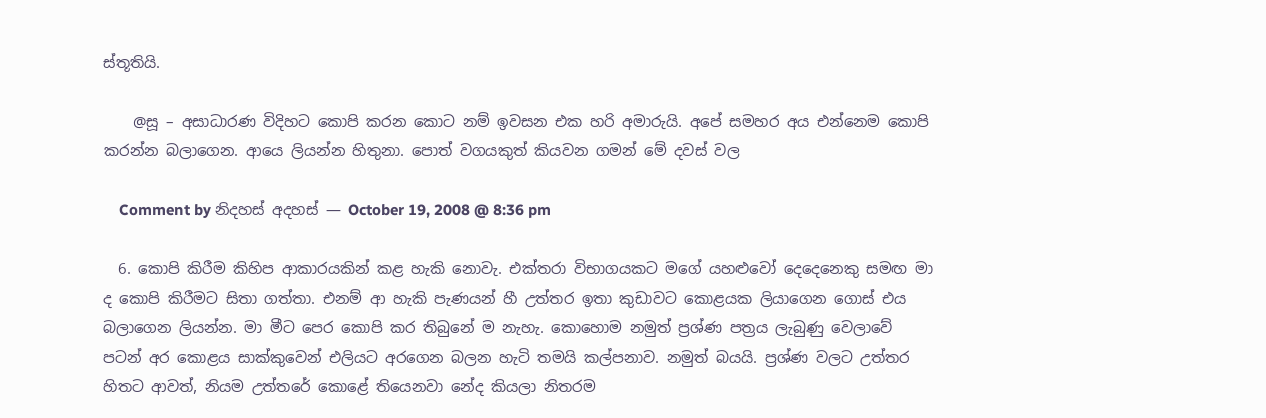ස්තූතියි.

    @සූ – අසාධාරණ විදිහට කොපි කරන කොට නම් ඉවසන එක හරි අමාරුයි. අපේ සමහර අය එන්නෙම කොපි කරන්න බලාගෙන. ආයෙ ලියන්න හිතුනා. පොත් වගයකුත් කියවන ගමන් මේ දවස් වල

    Comment by නිදහස් අදහස් — October 19, 2008 @ 8:36 pm

  6. කොපි කිරීම කිහිප ආකාරයකින් කළ හැකි නොවැ. එක්තරා විභාගයකට මගේ යහළුවෝ දෙදෙනෙකු සමඟ මා ද කොපි කිරීමට සිතා ගත්තා. එනම් ආ හැකි පැණයන් හී උත්තර ඉතා කුඩාවට කොළයක ලියාගෙන ගොස් එය බලාගෙන ලියන්න. මා මීට පෙර කොපි කර තිබුනේ ම නැහැ. කොහොම නමුත් ප්‍රශ්ණ පත්‍රය ලැබුණු වෙලාවේ පටන් අර කොළය සාක්කුවෙන් එලියට අරගෙන බලන හැටි තමයි කල්පනාව. නමුත් බයයි. ප්‍රශ්ණ වලට උත්තර හිතට ආවත්, නියම උත්තරේ කොළේ තියෙනවා නේද කියලා නිතරම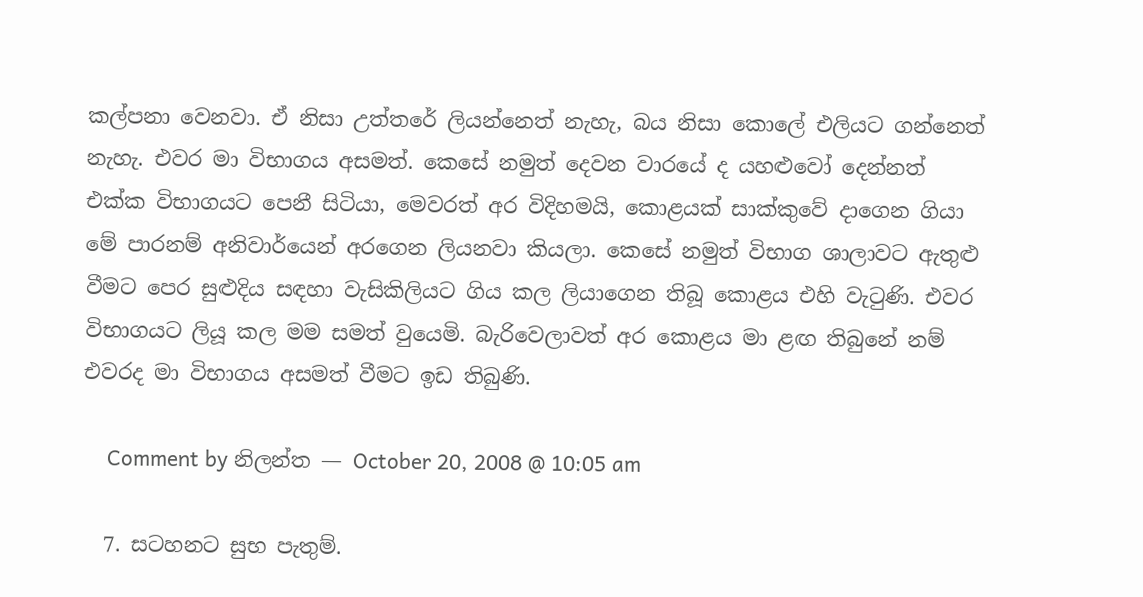කල්පනා වෙනවා. ඒ නිසා උත්තරේ ලියන්නෙත් නැහැ, බය නිසා කොලේ එලියට ගන්නෙත් නැහැ. එවර මා විභාගය අසමත්. කෙසේ නමුත් දෙවන වාරයේ ද යහළුවෝ දෙන්නත් එක්ක විභාගයට පෙනී සිටියා, මෙවරත් අර විදිහමයි, කොළයක් සාක්කුවේ දාගෙන ගියා මේ පාරනම් අනිවාර්යෙන් අරගෙන ලියනවා කියලා. කෙසේ නමුත් විභාග ශාලාවට ඇතුළු වීමට පෙර සුළුදිය සඳහා වැසිකිලියට ගිය කල ලියාගෙන තිබූ කොළය එහි වැටුණි. එවර විභාගයට ලියූ කල මම සමත් වුයෙමි. බැරිවෙලාවත් අර කොළය මා ළඟ තිබුනේ නම් එවරද මා විභාගය අසමත් වීමට ඉඩ තිබුණි.

    Comment by නිලන්ත — October 20, 2008 @ 10:05 am

  7. සටහනට සුභ පැතුම්.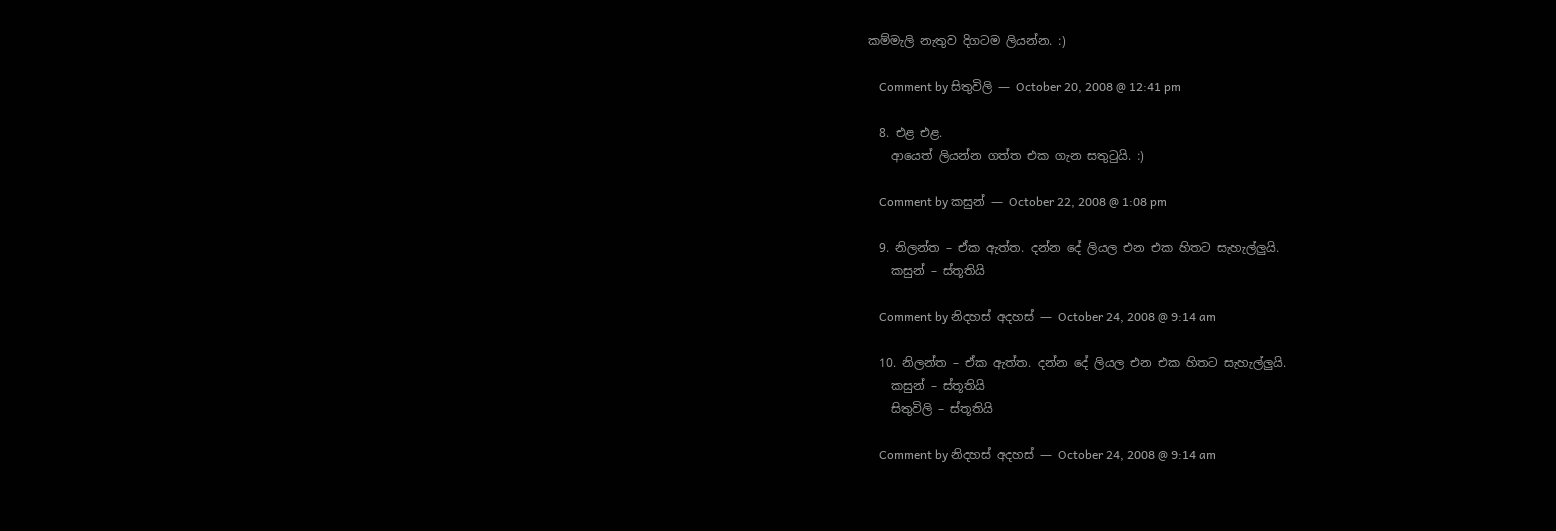කම්මැලි නැතුව දිගටම ලියන්න. :)

    Comment by සිතුවිලි — October 20, 2008 @ 12:41 pm

  8. එළ එළ.
    ආයෙත් ලියන්න ගත්ත එක ගැන සතුටුයි. :)

    Comment by කසුන් — October 22, 2008 @ 1:08 pm

  9. නිලන්ත – ඒක ඇත්ත. දන්න දේ ලියල එන එක හිතට සැහැල්ලුයි.
    කසුන් – ස්තූතියි

    Comment by නිදහස් අදහස් — October 24, 2008 @ 9:14 am

  10. නිලන්ත – ඒක ඇත්ත. දන්න දේ ලියල එන එක හිතට සැහැල්ලුයි.
    කසුන් – ස්තූතියි
    සිතුවිලි – ස්තූතියි

    Comment by නිදහස් අදහස් — October 24, 2008 @ 9:14 am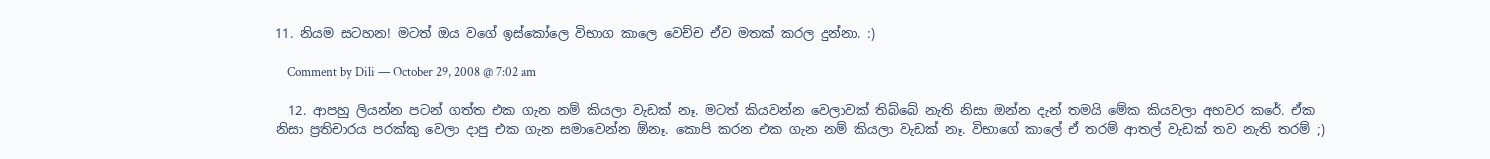11. නියම සටහන! මටත් ඔය වගේ ඉස්‌කෝලෙ විභාග කාලෙ වෙච්ච ඒව මතක්‌ කරල දුන්නා. :)

    Comment by Dili — October 29, 2008 @ 7:02 am

  12. ආපහු ලියන්න පටන් ගත්ත එක ගැන නම් කියලා වැඩක් නෑ. මටත් කියවන්න වෙලාවක් තිබ්බේ නැති නිසා ඔන්න දැන් තමයි මේක කියවලා අහවර කරේ. ඒක නිසා ප්‍රතිචාරය පරක්කු වෙලා දාපු එක ගැන සමාවෙන්න ඕනෑ. කොපි කරන එක ගැන නම් කියලා වැඩක් නෑ. විභාගේ කාලේ ඒ තරම් ආතල් වැඩක් තව නැති තරම් ;)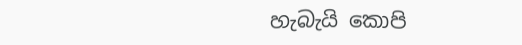හැබැයි කොපි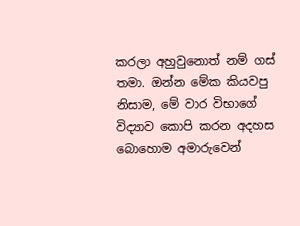කරලා අහුවුනොත් නම් ගස් තමා. ඔන්න මේක කියවපු නිසාම, මේ වාර විභාගේ විද්‍යාව කොපි කරන අදහස බොහොම අමාරුවෙන්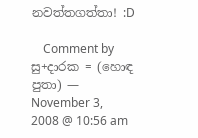නවත්තගත්තා! :D

    Comment by සු+දාරක = (හොඳ පුතා) — November 3, 2008 @ 10:56 am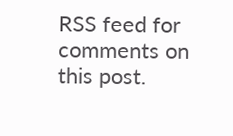RSS feed for comments on this post.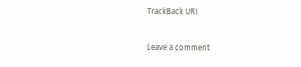TrackBack URI

Leave a comment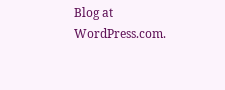Blog at WordPress.com.